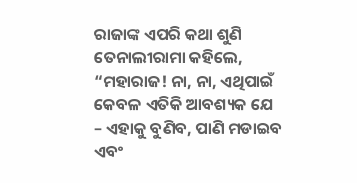ରାଜାଙ୍କ ଏପରି କଥା ଶୁଣି ତେନାଲୀରାମା କହିଲେ, “ମହାରାଜ! ନା, ନା, ଏଥିପାଇଁ କେବଳ ଏତିକି ଆବଶ୍ୟକ ଯେ – ଏହାକୁ ବୁଣିବ, ପାଣି ମଡାଇବ ଏବଂ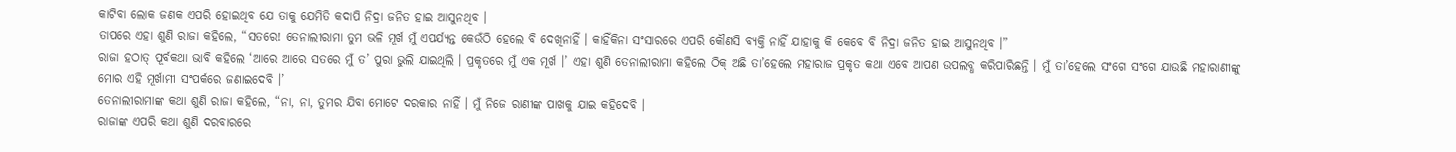କାଟିବା ଲୋକ ଜଣକ ଏପରି ହୋଇଥିବ ଯେ ତାକୁ ଯେମିତି କଦାପି ନିଦ୍ରା ଜନିତ ହାଇ ଆସୁନଥିବ ।
ତାପରେ ଏହା ଶୁଣି ରାଜା କହିଲେ, “ସତରେ! ତେନାଲୀରାମା ତୁମ ଭଳି ମୂର୍ଖ ମୁଁ ଏପର୍ଯ୍ୟନ୍ତ କେଉଁଠି ହେଲେ ବି ଦେଖିନାହିଁ । କାହିଁକିନା ସଂସାରରେ ଏପରି କୌଣସି ବ୍ୟକ୍ତି ନାହିଁ ଯାହାକୁ କି କେବେ ବି ନିଦ୍ରା ଜନିତ ହାଇ ଆସୁନଥିବ ।”
ରାଜା ହଠାତ୍ ପୂର୍ବକଥା ଭାବି କହିଲେ ‘ଆରେ ଆରେ ସତରେ ମୁଁ ତ’ ପୁରା ଭୁଲି ଯାଇଥିଲି । ପ୍ରକୃତରେ ମୁଁ ଏକ ମୂର୍ଖ ।’ ଏହା ଶୁଣି ତେନାଲୀରାମା କହିଲେ ଠିକ୍ ଅଛି ତା’ହେଲେ ମହାରାଜ ପ୍ରକୃତ କଥା ଏବେ ଆପଣ ଉପଲବ୍ଧ କରିପାରିଛନ୍ତି । ମୁଁ ତା’ହେଲେ ସଂଗେ ସଂଗେ ଯାଉଛି ମହାରାଣୀଙ୍କୁ ମୋର ଏହି ମୂର୍ଖାମୀ ସଂପର୍କରେ ଜଣାଇଦେବି ।’
ତେନାଲୀରାମାଙ୍କ କଥା ଶୁଣି ରାଜା କହିଲେ, “ନା, ନା, ତୁମର ଯିବା ମୋଟେ ଦରକାର ନାହିଁ । ମୁଁ ନିଜେ ରାଣୀଙ୍କ ପାଖକୁ ଯାଇ କହିଦେବି ।
ରାଜାଙ୍କ ଏପରି କଥା ଶୁଣି ଦରବାରରେ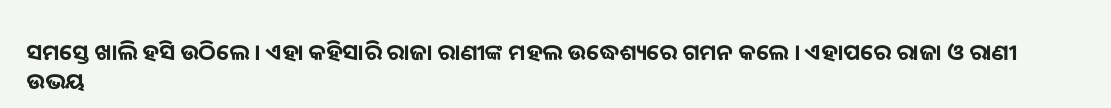ସମସ୍ତେ ଖାଲି ହସି ଉଠିଲେ । ଏହା କହିସାରି ରାଜା ରାଣୀଙ୍କ ମହଲ ଉଦ୍ଧେଶ୍ୟରେ ଗମନ କଲେ । ଏହାପରେ ରାଜା ଓ ରାଣୀ ଉଭୟ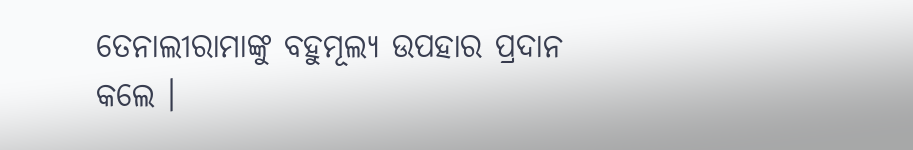ତେନାଲୀରାମାଙ୍କୁ ବହୁମୂଲ୍ୟ ଉପହାର ପ୍ରଦାନ କଲେ ।